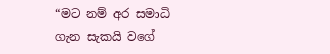“මට නම් අර සමාධි ගැන සැකයි වගේ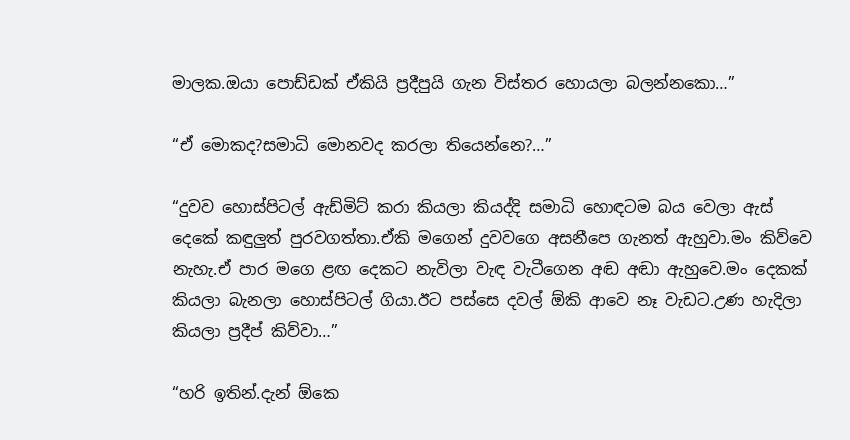මාලක.ඔයා පොඩ්ඩක් ඒකියි ප්‍රදීපුයි ගැන විස්තර හොයලා බලන්නකො…”

“ඒ මොකද?සමාධි මොනවද කරලා තියෙන්නෙ?…”

“දුවව හොස්පිටල් ඇඩ්මිට් කරා කියලා කියද්දි සමාධි හොඳටම බය වෙලා ඇස් දෙකේ කඳුලුත් පුරවගත්තා.ඒකි මගෙන් දුවවගෙ අසනීපෙ ගැනත් ඇහුවා.මං කිව්වෙ නැහැ.ඒ පාර මගෙ ළඟ දෙකට නැවිලා වැඳ වැටීගෙන අඬ අඬා ඇහුවෙ.මං දෙකක් කියලා බැනලා හොස්පිටල් ගියා.ඊට පස්සෙ දවල් ඕකි ආවෙ නෑ වැඩට.උණ හැදිලා කියලා ප්‍රදීප් කිව්වා…”

“හරි ඉතින්.දැන් ඕකෙ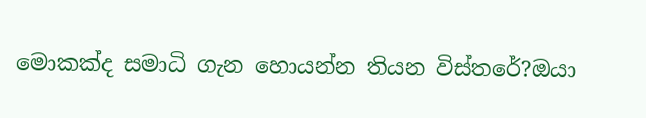මොකක්ද සමාධි ගැන හොයන්න තියන විස්තරේ?ඔයා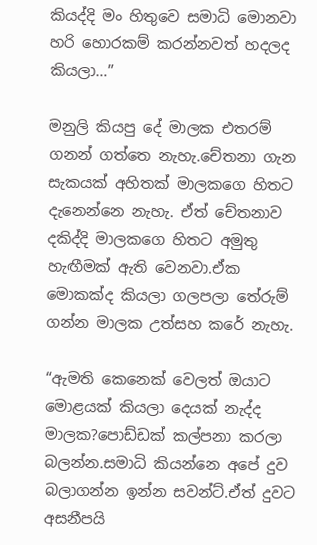කියද්දි මං හිතුවෙ සමාධි මොනවා හරි හොරකම් කරන්නවත් හදලද කියලා…”

මනුලි කියපු දේ මාලක එතරම් ගනන් ගත්තෙ නැහැ.චේතනා ගැන සැකයක් අහිතක් මාලකගෙ හිතට දැනෙන්නෙ නැහැ. ඒත් චේතනාව දකිද්දි මාලකගෙ හිතට අමුතු හැඟීමක් ඇති වෙනවා.ඒක මොකක්ද කියලා ගලපලා තේරුම් ගන්න මාලක උත්සහ කරේ නැහැ.

“ඇමති කෙනෙක් වෙලත් ඔයාට මොළයක් කියලා දෙයක් නැද්ද මාලක?පොඩ්ඩක් කල්පනා කරලා බලන්න.සමාධි කියන්නෙ අපේ දුව බලාගන්න ඉන්න සවන්ට්.ඒත් දුවට අසනීපයි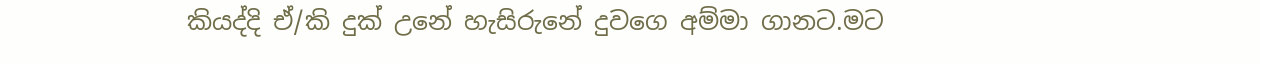කියද්දි ඒ/කි දුක් උනේ හැසිරුනේ දුවගෙ අම්මා ගානට.මට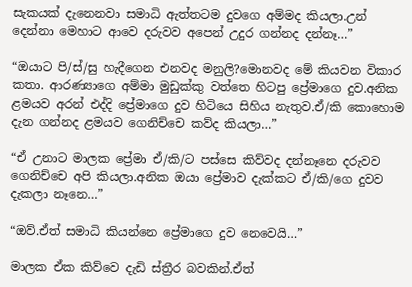සැකයක් දැනෙනවා සමාධි ඇත්තටම දුවගෙ අම්මද කියලා.උන් දෙන්නා මෙහාට ආවෙ දරුවව අපෙන් උදුර ගන්නද දන්නෑ…”

“ඔයාට පි/ස්/සු හැදීගෙන එනවද මනුලි?මොනවද මේ කියවන විකාර කතා. ආරණ්‍යාගෙ අම්මා මුඩුක්කු වත්තෙ හිටපු ප්‍රේමාගෙ දුව.අනික ළමයව අරන් එද්දි ප්‍රේමාගෙ දුව හිටියෙ සිහිය නැතුව.ඒ/කි කොහොම දැන ගන්නද ළමයව ගෙනිච්චෙ කව්ද කියලා…”

“ඒ උනාට මාලක ප්‍රේමා ඒ/කි/ට පස්සෙ කිව්වද දන්නෑනෙ දරුවව ගෙනිච්චෙ අපි කියලා.අනික ඔයා ප්‍රේමාව දැක්කට ඒ/කි/ගෙ දුවව දැකලා නෑනෙ…”

“ඔව්.ඒත් සමාධි කියන්නෙ ප්‍රේමාගෙ දුව නෙවෙයි…”

මාලක ඒක කිව්වෙ දැඩි ස්ත්‍රීර බවකින්.ඒත්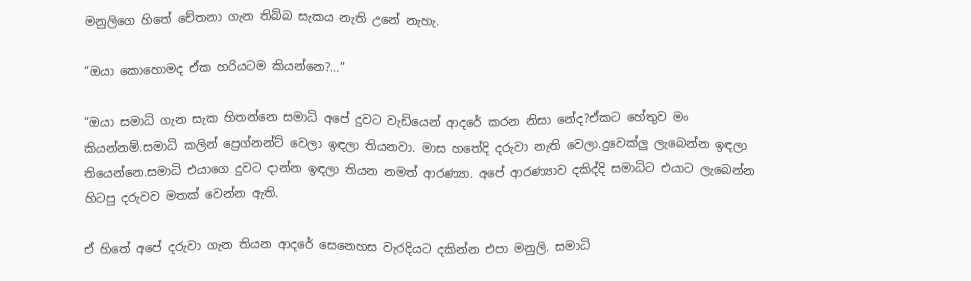මනුලිගෙ හිතේ චේතනා ගැන තිබ්බ සැකය නැති උනේ නැහැ.

“ඔයා කොහොමද ඒක හරියටම කියන්නෙ?…”

“ඔයා සමාධි ගැන සැක හිතන්නෙ සමාධි අපේ දුවට වැඩියෙන් ආදරේ කරන නිසා නේද?ඒකට හේතුව මං කියන්නම්.සමාධි කලින් ප්‍රෙග්නන්ට් වෙලා ඉඳලා තියනවා. මාස හතේදි දරුවා නැති වෙලා.දුවෙක්ලු ලැබෙන්න ඉඳලා තියෙන්නෙ.සමාධි එයාගෙ දුවට දාන්න ඉඳලා තියන නමත් ආරණ්‍යා. අපේ ආරණ්‍යාව දකිද්දි සමාධිට එයාට ලැබෙන්න හිටපු දරුවව මතක් වෙන්න ඇති.

ඒ හිතේ අපේ දරුවා ගැන තියන ආදරේ සෙනෙහස වැරදියට දකින්න එපා මනුලි. සමාධි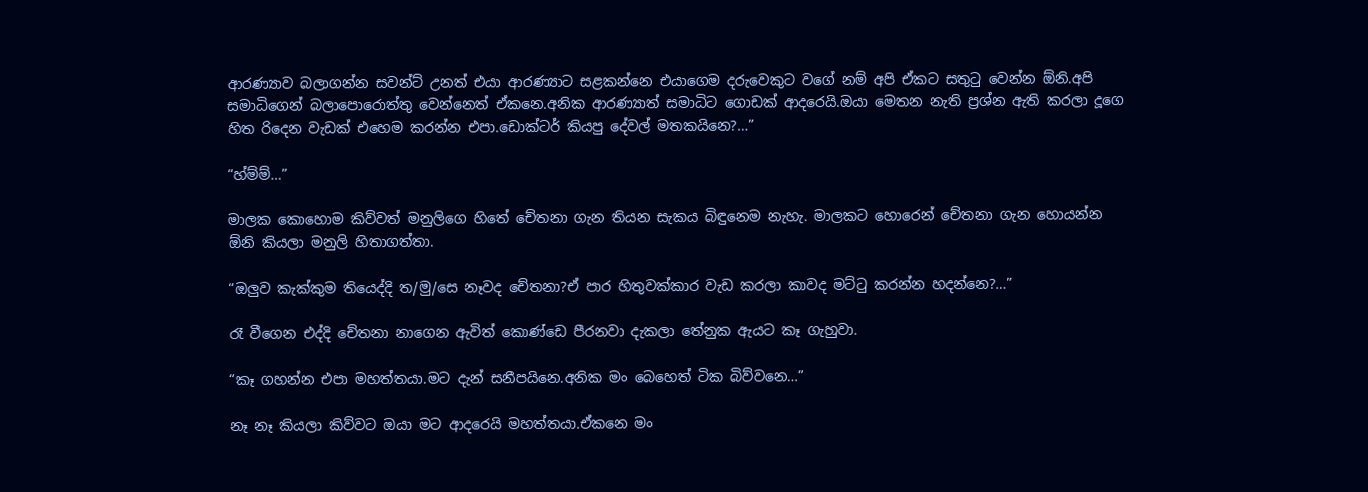ආරණ්‍යාව බලාගන්න සවන්ට් උනත් එයා ආරණ්‍යාට සළකන්නෙ එයාගෙම දරුවෙකුට වගේ නම් අපි ඒකට සතුටු වෙන්න ඕනි.අපි සමාධිගෙන් බලාපොරොත්තු වෙන්නෙත් ඒකනෙ.අනික ආරණ්‍යාත් සමාධිට ගොඩක් ආදරෙයි.ඔයා මෙතන නැති ප්‍රශ්න ඇති කරලා දූගෙ හිත රිදෙන වැඩක් එහෙම කරන්න එපා.ඩොක්ටර් කියපු දේවල් මතකයිනෙ?…”

“හ්ම්ම්…”

මාලක කොහොම කිව්වත් මනුලිගෙ හිතේ චේතනා ගැන තියන සැකය බිඳුනෙම නැහැ. මාලකට හොරෙන් චේතනා ගැන හොයන්න ඕනි කියලා මනුලි හිතාගත්තා.

“ඔලුව කැක්කුම තියෙද්දි ත/මු/සෙ නෑවද චේතනා?ඒ පාර හිතුවක්කාර වැඩ කරලා කාවද මට්ටු කරන්න හදන්නෙ?…”

රෑ වීගෙන එද්දි චේතනා නාගෙන ඇවිත් කොණ්ඩෙ පීරනවා දැකලා තේනුක ඇයට කෑ ගැහුවා.

“කෑ ගහන්න එපා මහත්තයා.මට දැන් සනීපයිනෙ.අනික මං බෙහෙත් ටික බිව්වනෙ…”

නෑ නෑ කියලා කිව්වට ඔයා මට ආදරෙයි මහත්තයා.ඒකනෙ මං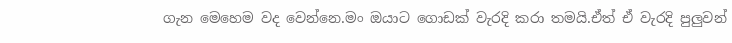ගැන මෙහෙම වද වෙන්නෙ.මං ඔයාට ගොඩක් වැරදි කරා තමයි.ඒත් ඒ වැරදි පුලුවන්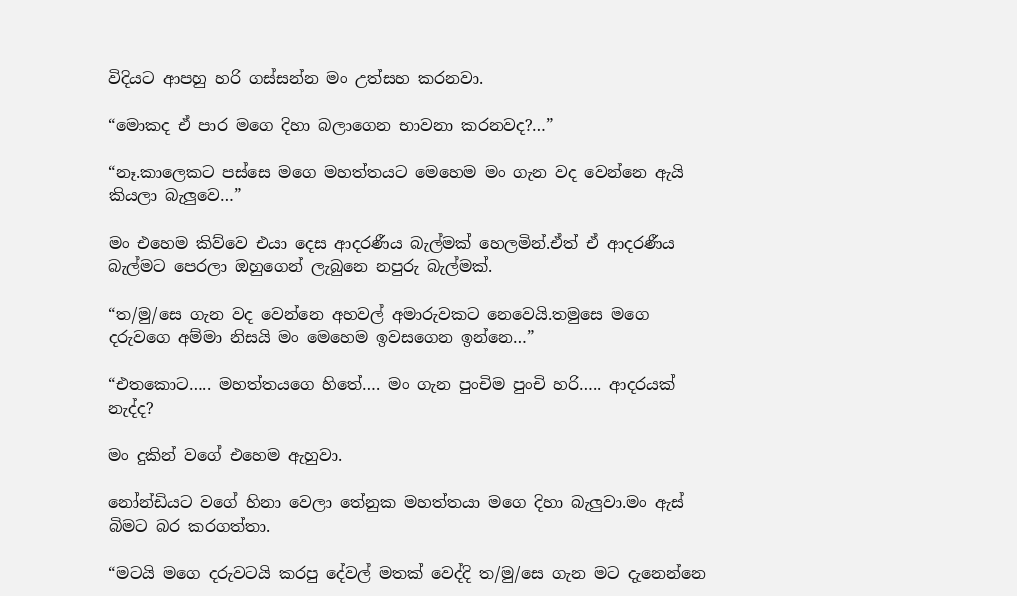විදියට ආපහු හරි ගස්සන්න මං උත්සහ කරනවා.

“මොකද ඒ පාර මගෙ දිහා බලාගෙන භාවනා කරනවද?…”

“නෑ.කාලෙකට පස්සෙ මගෙ මහත්තයට මෙහෙම මං ගැන වද වෙන්නෙ ඇයි කියලා බැලුවෙ…”

මං එහෙම කිව්වෙ එයා දෙස ආදරණීය බැල්මක් හෙලමින්.ඒත් ඒ ආදරණීය බැල්මට පෙරලා ඔහුගෙන් ලැබුනෙ නපුරු බැල්මක්.

“ත/මු/සෙ ගැන වද වෙන්නෙ අහවල් අමාරුවකට නෙවෙයි.තමුසෙ මගෙ දරුවගෙ අම්මා නිසයි මං මෙහෙම ඉවසගෙන ඉන්නෙ…”

“එතකොට….. මහත්තයගෙ හිතේ…. මං ගැන පුංචිම පුංචි හරි….. ආදරයක් නැද්ද?

මං දුකින් වගේ එහෙම ඇහුවා.

නෝන්ඩියට වගේ හිනා වෙලා තේනුක මහත්තයා මගෙ දිහා බැලුවා.මං ඇස් බිමට බර කරගත්තා.

“මටයි මගෙ දරුවටයි කරපු දේවල් මතක් වෙද්දි ත/මු/සෙ ගැන මට දැනෙන්නෙ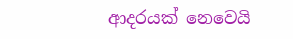ආදරයක් නෙවෙයි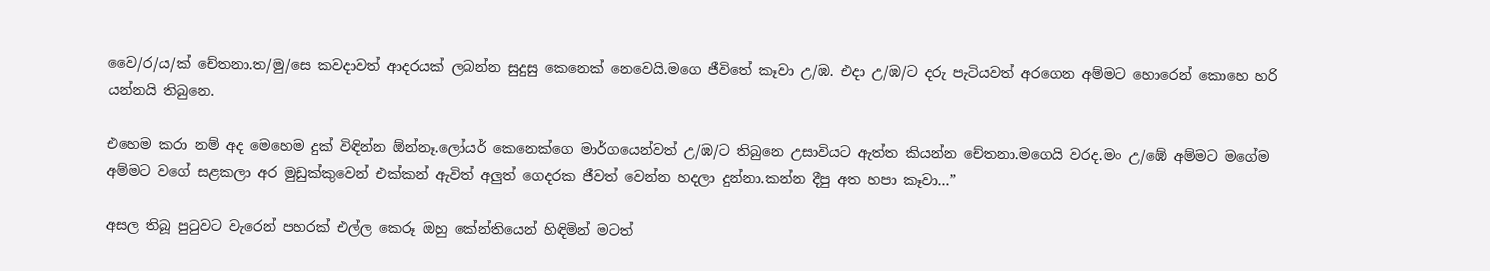වෛ/ර/ය/ක් චේතනා.ත/මු/සෙ කවදාවත් ආදරයක් ලබන්න සුදුසු කෙනෙක් නෙවෙයි.මගෙ ජීවිතේ කෑවා උ/ඹ. එදා උ/ඹ/ට දරු පැටියවත් අරගෙන අම්මට හොරෙන් කොහෙ හරි යන්නයි තිබුනෙ.

එහෙම කරා නම් අද මෙහෙම දුක් විඳින්න ඕන්නෑ.ලෝයර් කෙනෙක්ගෙ මාර්ගයෙන්වත් උ/ඹ/ට තිබුනෙ උසාවියට ඇත්ත කියන්න චේතනා.මගෙයි වරද.මං උ/ඹේ අම්මට මගේම අම්මට වගේ සළකලා අර මුඩුක්කුවෙන් එක්කන් ඇවිත් අලුත් ගෙදරක ජීවත් වෙන්න හදලා දුන්නා.කන්න දීපු අත හපා කෑවා…”

අසල තිබූ පුටුවට වැරෙන් පහරක් එල්ල කෙරූ ඔහු කේන්තියෙන් හිඳිමින් මටත්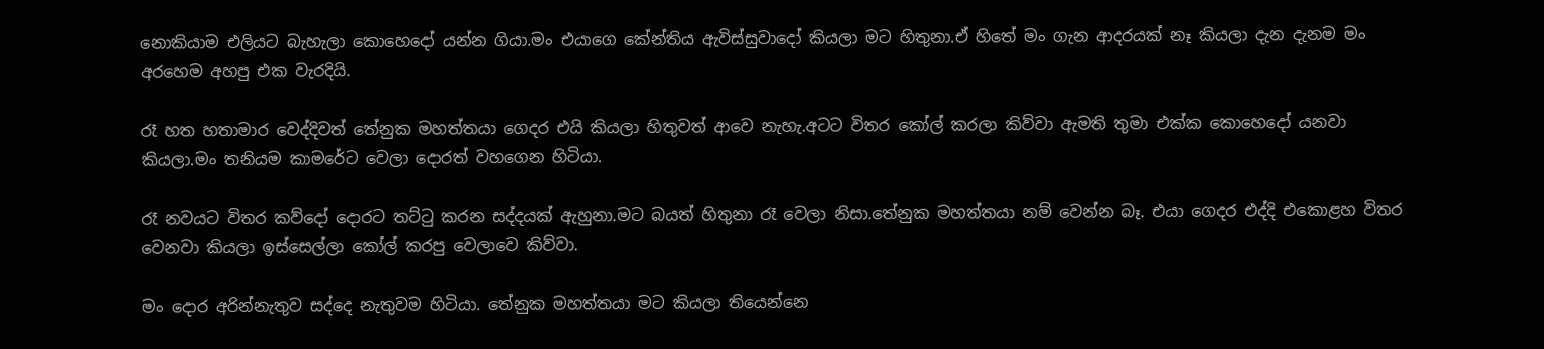නොකියාම එලියට බැහැලා කොහෙදෝ යන්න ගියා.මං එයාගෙ කේන්තිය ඇවිස්සුවාදෝ කියලා මට හිතුනා.ඒ හිතේ මං ගැන ආදරයක් නෑ කියලා දැන දැනම මං අරහෙම අහපු එක වැරදියි.

රෑ හත හතාමාර වෙද්දිවත් තේනුක මහත්තයා ගෙදර එයි කියලා හිතුවත් ආවෙ නැහැ.අටට විතර කෝල් කරලා කිව්වා ඇමති තුමා එක්ක කොහෙදෝ යනවා කියලා.මං තනියම කාමරේට වෙලා දොරත් වහගෙන හිටියා.

රෑ නවයට විතර කව්දෝ දොරට තට්ටු කරන සද්දයක් ඇහුනා.මට බයත් හිතුනා රෑ වෙලා නිසා.තේනුක මහත්තයා නම් වෙන්න බෑ. එයා ගෙදර එද්දි එකොළහ විතර වෙනවා කියලා ඉස්සෙල්ලා කෝල් කරපු වෙලාවෙ කිව්වා.

මං දොර අරින්නැතුව සද්දෙ නැතුවම හිටියා. තේනුක මහත්තයා මට කියලා තියෙන්නෙ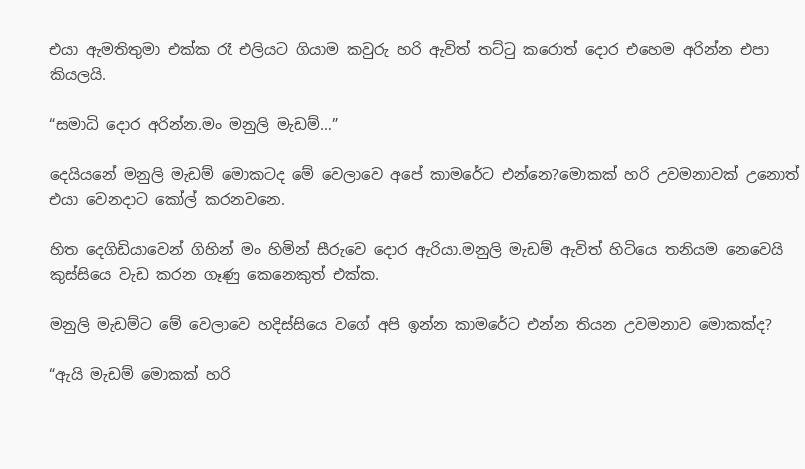එයා ඇමතිතුමා එක්ක රෑ එලියට ගියාම කවුරු හරි ඇවිත් තට්ටු කරොත් දොර එහෙම අරින්න එපා කියලයි.

“සමාධි දොර අරින්න.මං මනුලි මැඩම්…”

දෙයියනේ මනුලි මැඩම් මොකටද මේ වෙලාවෙ අපේ කාමරේට එන්නෙ?මොකක් හරි උවමනාවක් උනොත් එයා වෙනදාට කෝල් කරනවනෙ.

හිත දෙගිඩියාවෙන් ගිහින් මං හිමින් සීරුවෙ දොර ඇරියා.මනුලි මැඩම් ඇවිත් හිටියෙ තනියම නෙවෙයි කුස්සියෙ වැඩ කරන ගෑණු කෙනෙකුත් එක්ක.

මනුලි මැඩම්ට මේ වෙලාවෙ හදිස්සියෙ වගේ අපි ඉන්න කාමරේට එන්න තියන උවමනාව මොකක්ද?

“ඇයි මැඩම් මොකක් හරි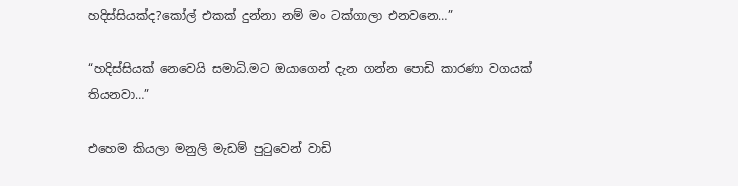හදිස්සියක්ද?කෝල් එකක් දුන්නා නම් මං ටක්ගාලා එනවනෙ…”

“හදිස්සියක් නෙවෙයි සමාධි.මට ඔයාගෙන් දැන ගන්න පොඩි කාරණා වගයක් තියනවා…”

එහෙම කියලා මනුලි මැඩම් පුටුවෙන් වාඩි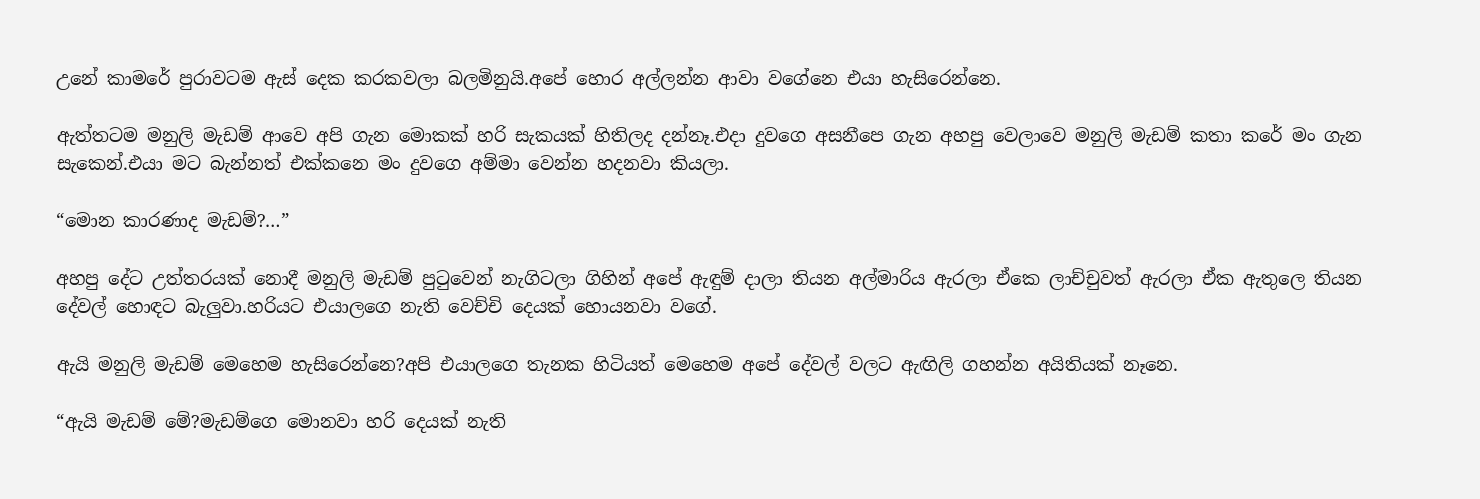උනේ කාමරේ පුරාවටම ඇස් දෙක කරකවලා බලමිනුයි.අපේ හොර අල්ලන්න ආවා වගේනෙ එයා හැසිරෙන්නෙ.

ඇත්තටම මනුලි මැඩම් ආවෙ අපි ගැන මොකක් හරි සැකයක් හිතිලද දන්නෑ.එදා දුවගෙ අසනීපෙ ගැන අහපු වෙලාවෙ මනුලි මැඩම් කතා කරේ මං ගැන සැකෙන්.එයා මට බැන්නත් එක්කනෙ මං දුවගෙ අම්මා වෙන්න හදනවා කියලා.

“මොන කාරණාද මැඩම්?…”

අහපු දේට උත්තරයක් නොදී මනුලි මැඩම් පුටුවෙන් නැගිටලා ගිහින් අපේ ඇඳුම් දාලා තියන අල්මාරිය ඇරලා ඒකෙ ලාච්චුවත් ඇරලා ඒක ඇතුලෙ තියන දේවල් හොඳට බැලුවා.හරියට එයාලගෙ නැති වෙච්චි දෙයක් හොයනවා වගේ.

ඇයි මනුලි මැඩම් මෙහෙම හැසිරෙන්නෙ?අපි එයාලගෙ තැනක හිටියත් මෙහෙම අපේ දේවල් වලට ඇඟිලි ගහන්න අයිතියක් නෑනෙ.

“ඇයි මැඩම් මේ?මැඩම්ගෙ මොනවා හරි දෙයක් නැති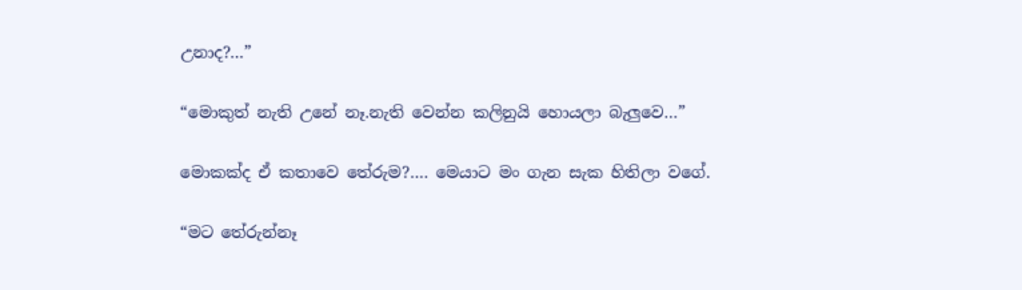උනාද?…”

“මොකුත් නැති උනේ නෑ.නැති වෙන්න කලිනුයි හොයලා බැලුවෙ…”

මොකක්ද ඒ කතාවෙ තේරුම?…. මෙයාට මං ගැන සැක හිතිලා වගේ.

“මට තේරුන්නෑ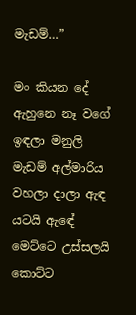මැඩම්…”

මං කියන දේ ඇහුනෙ නෑ වගේ ඉඳලා මනුලි මැඩම් අල්මාරිය වහලා දාලා ඇඳ යටයි ඇඳේ මෙට්ටෙ උස්සලයි කොට්ට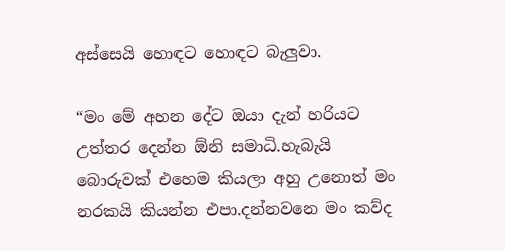අස්සෙයි හොඳට හොඳට බැලුවා.

“මං මේ අහන දේට ඔයා දැන් හරියට උත්තර දෙන්න ඕනි සමාධි.හැබැයි බොරුවක් එහෙම කියලා අහු උනොත් මං නරකයි කියන්න එපා.දන්නවනෙ මං කව්ද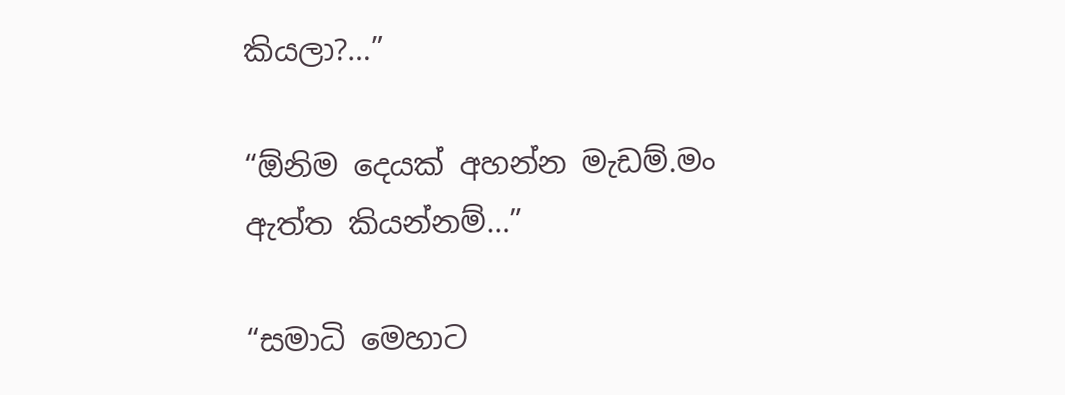කියලා?…”

“ඕනිම දෙයක් අහන්න මැඩම්.මං ඇත්ත කියන්නම්…”

“සමාධි මෙහාට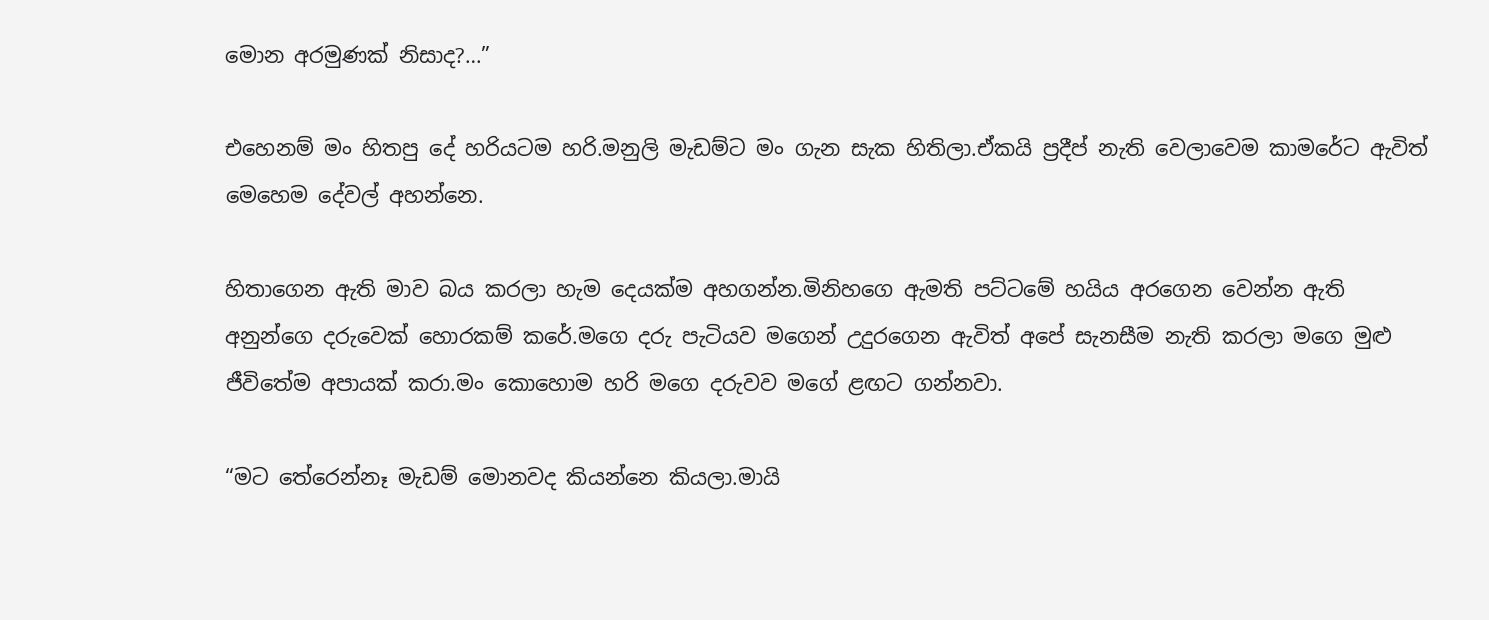මොන අරමුණක් නිසාද?…”

එහෙනම් මං හිතපු දේ හරියටම හරි.මනුලි මැඩම්ට මං ගැන සැක හිතිලා.ඒකයි ප්‍රදීප් නැති වෙලාවෙම කාමරේට ඇවිත් මෙහෙම දේවල් අහන්නෙ.

හිතාගෙන ඇති මාව බය කරලා හැම දෙයක්ම අහගන්න.මිනිහගෙ ඇමති පට්ටමේ හයිය අරගෙන වෙන්න ඇති අනුන්ගෙ දරුවෙක් හොරකම් කරේ.මගෙ දරු පැටියව මගෙන් උදුරගෙන ඇවිත් අපේ සැනසීම නැති කරලා මගෙ මුළු ජීවිතේම අපායක් කරා.මං කොහොම හරි මගෙ දරුවව මගේ ළඟට ගන්නවා.

“මට තේරෙන්නෑ මැඩම් මොනවද කියන්නෙ කියලා.මායි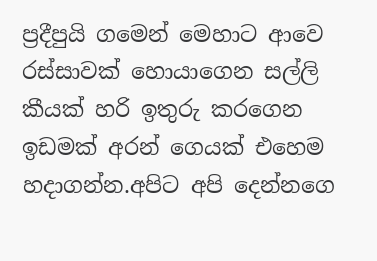ප්‍රදීපුයි ගමෙන් මෙහාට ආවෙ රස්සාවක් හොයාගෙන සල්ලි කීයක් හරි ඉතුරු කරගෙන ඉඩමක් අරන් ගෙයක් එහෙම හදාගන්න.අපිට අපි දෙන්නගෙ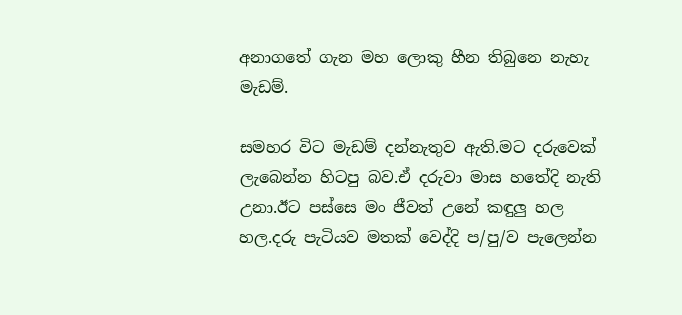අනාගතේ ගැන මහ ලොකු හීන තිබුනෙ නැහැ මැඩම්.

සමහර විට මැඩම් දන්නැතුව ඇති.මට දරුවෙක් ලැබෙන්න හිටපු බව.ඒ දරුවා මාස හතේදි නැති උනා.ඊට පස්සෙ මං ජීවත් උනේ කඳුලු හල හල.දරු පැටියව මතක් වෙද්දි ප/පු/ව පැලෙන්න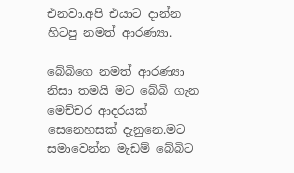එනවා.අපි එයාට දාන්න හිටපු නමත් ආරණ්‍යා.

බේබිගෙ නමත් ආරණ්‍යා නිසා තමයි මට බේබි ගැන මෙච්චර ආදරයක් සෙනෙහසක් දැනුනෙ.මට සමාවෙන්න මැඩම් බේබිට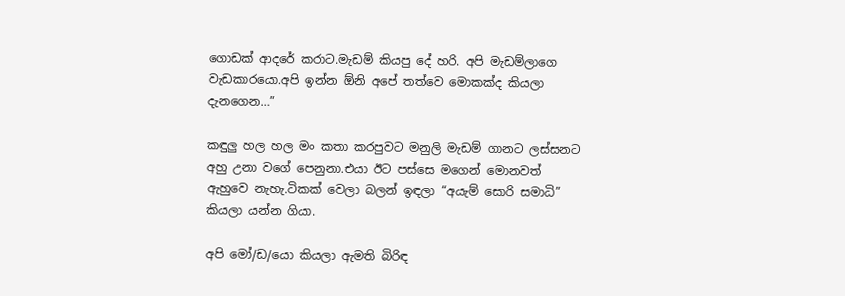ගොඩක් ආදරේ කරාට.මැඩම් කියපු දේ හරි. අපි මැඩම්ලාගෙ වැඩකාරයො.අපි ඉන්න ඕනි අපේ තත්වෙ මොකක්ද කියලා දැනගෙන…”

කඳුලු හල හල මං කතා කරපුවට මනුලි මැඩම් ගානට ලස්සනට අහු උනා වගේ පෙනුනා.එයා ඊට පස්සෙ මගෙන් මොනවත් ඇහුවෙ නැහැ.ටිකක් වෙලා බලන් ඉඳලා “අයැම් සොරි සමාධි” කියලා යන්න ගියා.

අපි මෝ/ඩ/යො කියලා ඇමති බිරිඳ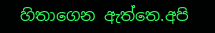හිතාගෙන ඇත්තෙ.අපි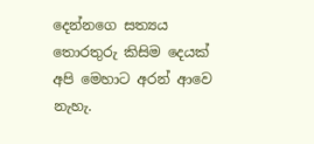දෙන්නගෙ සත්‍යය තොරතුරු කිසිම දෙයක් අපි මෙහාට අරන් ආවෙ නැහැ.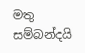මතු සම්බන්දයි